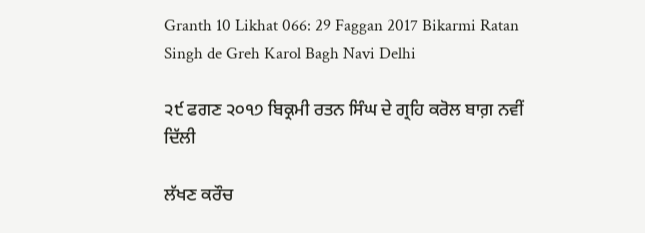Granth 10 Likhat 066: 29 Faggan 2017 Bikarmi Ratan Singh de Greh Karol Bagh Navi Delhi

੨੯ ਫਗਣ ੨੦੧੭ ਬਿਕ੍ਰਮੀ ਰਤਨ ਸਿੰਘ ਦੇ ਗ੍ਰਹਿ ਕਰੋਲ ਬਾਗ਼ ਨਵੀਂ ਦਿੱਲੀ

ਲੱਖਣ ਕਰੌਚ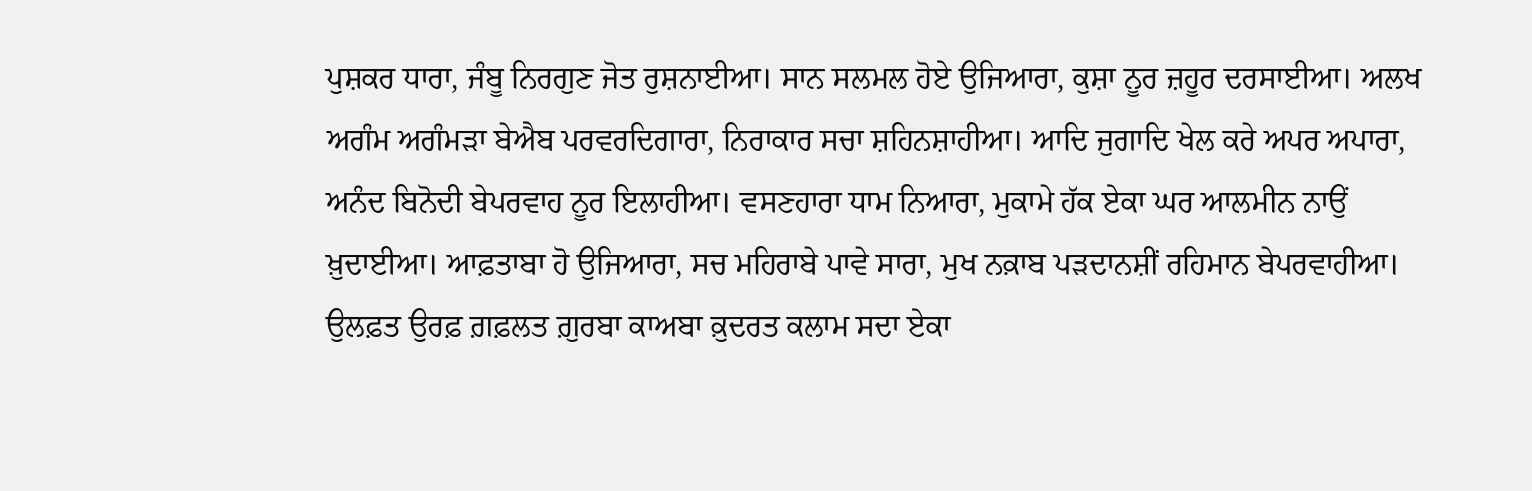ਪੁਸ਼ਕਰ ਧਾਰਾ, ਜੰਬੂ ਨਿਰਗੁਣ ਜੋਤ ਰੁਸ਼ਨਾਈਆ। ਸਾਨ ਸਲਮਲ ਹੋਏ ਉਜਿਆਰਾ, ਕੁਸ਼ਾ ਨੂਰ ਜ਼ਹੂਰ ਦਰਸਾਈਆ। ਅਲਖ ਅਗੰਮ ਅਗੰਮੜਾ ਬੇਐਬ ਪਰਵਰਦਿਗਾਰਾ, ਨਿਰਾਕਾਰ ਸਚਾ ਸ਼ਹਿਨਸ਼ਾਹੀਆ। ਆਦਿ ਜੁਗਾਦਿ ਖੇਲ ਕਰੇ ਅਪਰ ਅਪਾਰਾ, ਅਨੰਦ ਬਿਨੋਦੀ ਬੇਪਰਵਾਹ ਨੂਰ ਇਲਾਹੀਆ। ਵਸਣਹਾਰਾ ਧਾਮ ਨਿਆਰਾ, ਮੁਕਾਮੇ ਹੱਕ ਏਕਾ ਘਰ ਆਲਮੀਨ ਨਾਉਂ ਖ਼ੁਦਾਈਆ। ਆਫ਼ਤਾਬਾ ਹੋ ਉਜਿਆਰਾ, ਸਚ ਮਹਿਰਾਬੇ ਪਾਵੇ ਸਾਰਾ, ਮੁਖ ਨਕ਼ਾਬ ਪੜਦਾਨਸ਼ੀਂ ਰਹਿਮਾਨ ਬੇਪਰਵਾਹੀਆ। ਉਲਫ਼ਤ ਉਰਫ਼ ਗ਼ਫ਼ਲਤ ਗ਼ੁਰਬਾ ਕਾਅਬਾ ਕ਼ੁਦਰਤ ਕਲਾਮ ਸਦਾ ਏਕਾ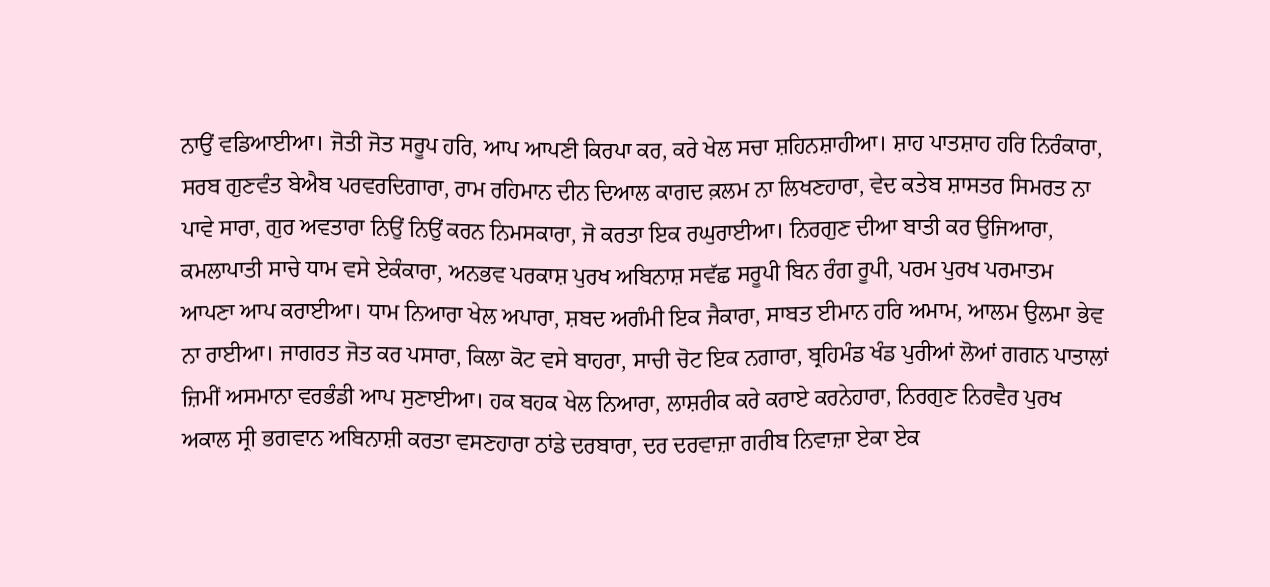ਨਾਉਂ ਵਡਿਆਈਆ। ਜੋਤੀ ਜੋਤ ਸਰੂਪ ਹਰਿ, ਆਪ ਆਪਣੀ ਕਿਰਪਾ ਕਰ, ਕਰੇ ਖੇਲ ਸਚਾ ਸ਼ਹਿਨਸ਼ਾਹੀਆ। ਸ਼ਾਹ ਪਾਤਸ਼ਾਹ ਹਰਿ ਨਿਰੰਕਾਰਾ, ਸਰਬ ਗੁਣਵੰਤ ਬੇਐਬ ਪਰਵਰਦਿਗਾਰਾ, ਰਾਮ ਰਹਿਮਾਨ ਦੀਨ ਦਿਆਲ ਕਾਗਦ ਕ਼ਲਮ ਨਾ ਲਿਖਣਹਾਰਾ, ਵੇਦ ਕਤੇਬ ਸ਼ਾਸਤਰ ਸਿਮਰਤ ਨਾ ਪਾਵੇ ਸਾਰਾ, ਗੁਰ ਅਵਤਾਰਾ ਨਿਉਂ ਨਿਉਂ ਕਰਨ ਨਿਮਸਕਾਰਾ, ਜੋ ਕਰਤਾ ਇਕ ਰਘੁਰਾਈਆ। ਨਿਰਗੁਣ ਦੀਆ ਬਾਤੀ ਕਰ ਉਜਿਆਰਾ, ਕਮਲਾਪਾਤੀ ਸਾਚੇ ਧਾਮ ਵਸੇ ਏਕੰਕਾਰਾ, ਅਨਭਵ ਪਰਕਾਸ਼ ਪੁਰਖ ਅਬਿਨਾਸ਼ ਸਵੱਛ ਸਰੂਪੀ ਬਿਨ ਰੰਗ ਰੂਪੀ, ਪਰਮ ਪੁਰਖ ਪਰਮਾਤਮ ਆਪਣਾ ਆਪ ਕਰਾਈਆ। ਧਾਮ ਨਿਆਰਾ ਖੇਲ ਅਪਾਰਾ, ਸ਼ਬਦ ਅਗੰਮੀ ਇਕ ਜੈਕਾਰਾ, ਸਾਬਤ ਈਮਾਨ ਹਰਿ ਅਮਾਮ, ਆਲਮ ਉਲਮਾ ਭੇਵ ਨਾ ਰਾਈਆ। ਜਾਗਰਤ ਜੋਤ ਕਰ ਪਸਾਰਾ, ਕਿਲਾ ਕੋਟ ਵਸੇ ਬਾਹਰਾ, ਸਾਚੀ ਚੋਟ ਇਕ ਨਗਾਰਾ, ਬ੍ਰਹਿਮੰਡ ਖੰਡ ਪੁਰੀਆਂ ਲੋਆਂ ਗਗਨ ਪਾਤਾਲਾਂ ਜ਼ਿਮੀਂ ਅਸਮਾਨਾ ਵਰਭੰਡੀ ਆਪ ਸੁਣਾਈਆ। ਹਕ ਬਹਕ ਖੇਲ ਨਿਆਰਾ, ਲਾਸ਼ਰੀਕ ਕਰੇ ਕਰਾਏ ਕਰਨੇਹਾਰਾ, ਨਿਰਗੁਣ ਨਿਰਵੈਰ ਪੁਰਖ ਅਕਾਲ ਸ੍ਰੀ ਭਗਵਾਨ ਅਬਿਨਾਸ਼ੀ ਕਰਤਾ ਵਸਣਹਾਰਾ ਠਾਂਡੇ ਦਰਬਾਰਾ, ਦਰ ਦਰਵਾਜ਼ਾ ਗਰੀਬ ਨਿਵਾਜ਼ਾ ਏਕਾ ਏਕ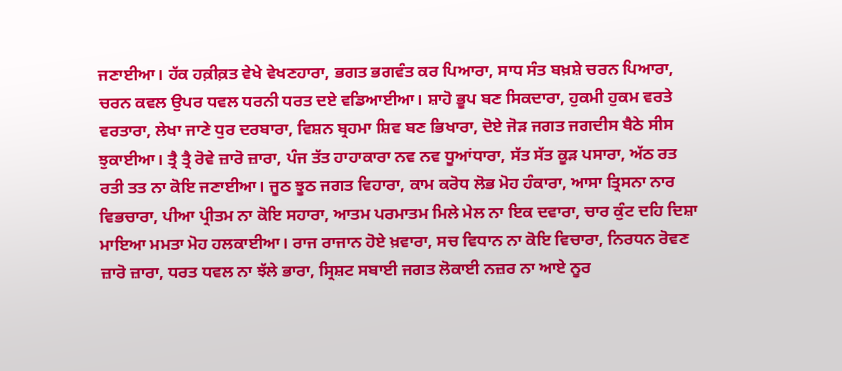ਜਣਾਈਆ। ਹੱਕ ਹਕ਼ੀਕ਼ਤ ਵੇਖੇ ਵੇਖਣਹਾਰਾ, ਭਗਤ ਭਗਵੰਤ ਕਰ ਪਿਆਰਾ, ਸਾਧ ਸੰਤ ਬਖ਼ਸ਼ੇ ਚਰਨ ਪਿਆਰਾ, ਚਰਨ ਕਵਲ ਉਪਰ ਧਵਲ ਧਰਨੀ ਧਰਤ ਦਏ ਵਡਿਆਈਆ। ਸ਼ਾਹੋ ਭੂਪ ਬਣ ਸਿਕਦਾਰਾ, ਹੁਕਮੀ ਹੁਕਮ ਵਰਤੇ ਵਰਤਾਰਾ, ਲੇਖਾ ਜਾਣੇ ਧੁਰ ਦਰਬਾਰਾ, ਵਿਸ਼ਨ ਬ੍ਰਹਮਾ ਸ਼ਿਵ ਬਣ ਭਿਖਾਰਾ, ਦੋਏ ਜੋੜ ਜਗਤ ਜਗਦੀਸ ਬੈਠੇ ਸੀਸ ਝੁਕਾਈਆ। ਤ੍ਰੈ ਤ੍ਰੈ ਰੋਵੇ ਜ਼ਾਰੋ ਜ਼ਾਰਾ, ਪੰਜ ਤੱਤ ਹਾਹਾਕਾਰਾ ਨਵ ਨਵ ਧੂਆਂਧਾਰਾ, ਸੱਤ ਸੱਤ ਕੂੜ ਪਸਾਰਾ, ਅੱਠ ਰਤ ਰਤੀ ਤਤ ਨਾ ਕੋਇ ਜਣਾਈਆ। ਜੂਠ ਝੂਠ ਜਗਤ ਵਿਹਾਰਾ, ਕਾਮ ਕਰੋਧ ਲੋਭ ਮੋਹ ਹੰਕਾਰਾ, ਆਸਾ ਤ੍ਰਿਸਨਾ ਨਾਰ ਵਿਭਚਾਰਾ, ਪੀਆ ਪ੍ਰੀਤਮ ਨਾ ਕੋਇ ਸਹਾਰਾ, ਆਤਮ ਪਰਮਾਤਮ ਮਿਲੇ ਮੇਲ ਨਾ ਇਕ ਦਵਾਰਾ, ਚਾਰ ਕੁੰਟ ਦਹਿ ਦਿਸ਼ਾ ਮਾਇਆ ਮਮਤਾ ਮੋਹ ਹਲਕਾਈਆ। ਰਾਜ ਰਾਜਾਨ ਹੋਏ ਖ਼ਵਾਰਾ, ਸਚ ਵਿਧਾਨ ਨਾ ਕੋਇ ਵਿਚਾਰਾ, ਨਿਰਧਨ ਰੋਵਣ ਜ਼ਾਰੋ ਜ਼ਾਰਾ, ਧਰਤ ਧਵਲ ਨਾ ਝੱਲੇ ਭਾਰਾ, ਸ੍ਰਿਸ਼ਟ ਸਬਾਈ ਜਗਤ ਲੋਕਾਈ ਨਜ਼ਰ ਨਾ ਆਏ ਨੂਰ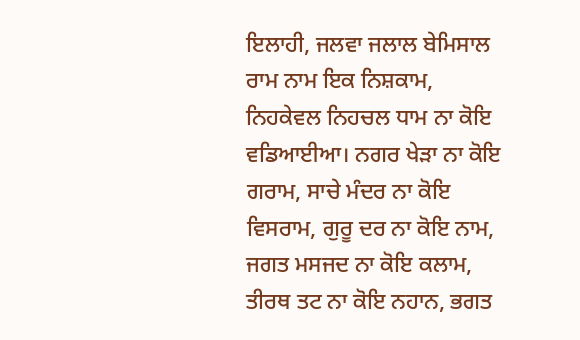ਇਲਾਹੀ, ਜਲਵਾ ਜਲਾਲ ਬੇਮਿਸਾਲ ਰਾਮ ਨਾਮ ਇਕ ਨਿਸ਼ਕਾਮ, ਨਿਹਕੇਵਲ ਨਿਹਚਲ ਧਾਮ ਨਾ ਕੋਇ ਵਡਿਆਈਆ। ਨਗਰ ਖੇੜਾ ਨਾ ਕੋਇ ਗਰਾਮ, ਸਾਚੇ ਮੰਦਰ ਨਾ ਕੋਇ ਵਿਸਰਾਮ, ਗੁਰੂ ਦਰ ਨਾ ਕੋਇ ਨਾਮ, ਜਗਤ ਮਸਜਦ ਨਾ ਕੋਇ ਕਲਾਮ, ਤੀਰਥ ਤਟ ਨਾ ਕੋਇ ਨਹਾਨ, ਭਗਤ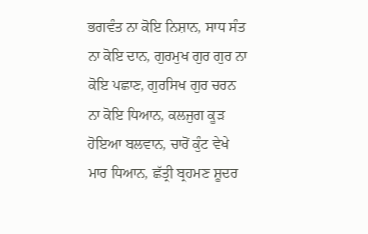ਭਗਵੰਤ ਨਾ ਕੋਇ ਨਿਸ਼ਾਨ, ਸਾਧ ਸੰਤ ਨਾ ਕੋਇ ਦਾਨ, ਗੁਰਮੁਖ ਗੁਰ ਗੁਰ ਨਾ ਕੋਇ ਪਛਾਣ, ਗੁਰਸਿਖ ਗੁਰ ਚਰਨ ਨਾ ਕੋਇ ਧਿਆਨ, ਕਲਜੁਗ ਕੂੜ ਹੋਇਆ ਬਲਵਾਨ, ਚਾਰੋਂ ਕੁੰਟ ਵੇਖੇ ਮਾਰ ਧਿਆਨ, ਛੱਤ੍ਰੀ ਬ੍ਰਹਮਣ ਸ਼ੂਦਰ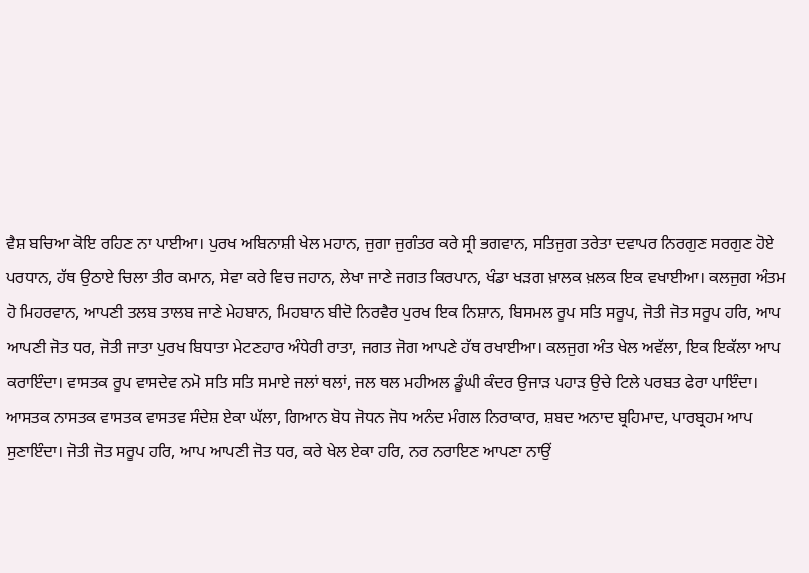ਵੈਸ਼ ਬਚਿਆ ਕੋਇ ਰਹਿਣ ਨਾ ਪਾਈਆ। ਪੁਰਖ ਅਬਿਨਾਸ਼ੀ ਖੇਲ ਮਹਾਨ, ਜੁਗਾ ਜੁਗੰਤਰ ਕਰੇ ਸ੍ਰੀ ਭਗਵਾਨ, ਸਤਿਜੁਗ ਤਰੇਤਾ ਦਵਾਪਰ ਨਿਰਗੁਣ ਸਰਗੁਣ ਹੋਏ ਪਰਧਾਨ, ਹੱਥ ਉਠਾਏ ਚਿਲਾ ਤੀਰ ਕਮਾਨ, ਸੇਵਾ ਕਰੇ ਵਿਚ ਜਹਾਨ, ਲੇਖਾ ਜਾਣੇ ਜਗਤ ਕਿਰਪਾਨ, ਖੰਡਾ ਖੜਗ ਖ਼ਾਲਕ ਖ਼ਲਕ ਇਕ ਵਖਾਈਆ। ਕਲਜੁਗ ਅੰਤਮ ਹੋ ਮਿਹਰਵਾਨ, ਆਪਣੀ ਤਲਬ ਤਾਲਬ ਜਾਣੇ ਮੇਹਬਾਨ, ਮਿਹਬਾਨ ਬੀਦੋ ਨਿਰਵੈਰ ਪੁਰਖ ਇਕ ਨਿਸ਼ਾਨ, ਬਿਸਮਲ ਰੂਪ ਸਤਿ ਸਰੂਪ, ਜੋਤੀ ਜੋਤ ਸਰੂਪ ਹਰਿ, ਆਪ ਆਪਣੀ ਜੋਤ ਧਰ, ਜੋਤੀ ਜਾਤਾ ਪੁਰਖ ਬਿਧਾਤਾ ਮੇਟਣਹਾਰ ਅੰਧੇਰੀ ਰਾਤਾ, ਜਗਤ ਜੋਗ ਆਪਣੇ ਹੱਥ ਰਖਾਈਆ। ਕਲਜੁਗ ਅੰਤ ਖੇਲ ਅਵੱਲਾ, ਇਕ ਇਕੱਲਾ ਆਪ ਕਰਾਇੰਦਾ। ਵਾਸਤਕ ਰੂਪ ਵਾਸਦੇਵ ਨਮੋ ਸਤਿ ਸਤਿ ਸਮਾਏ ਜਲਾਂ ਥਲਾਂ, ਜਲ ਥਲ ਮਹੀਅਲ ਡੂੰਘੀ ਕੰਦਰ ਉਜਾੜ ਪਹਾੜ ਉਚੇ ਟਿਲੇ ਪਰਬਤ ਫੇਰਾ ਪਾਇੰਦਾ। ਆਸਤਕ ਨਾਸਤਕ ਵਾਸਤਕ ਵਾਸਤਵ ਸੰਦੇਸ਼ ਏਕਾ ਘੱਲਾ, ਗਿਆਨ ਬੋਧ ਜੋਧਨ ਜੋਧ ਅਨੰਦ ਮੰਗਲ ਨਿਰਾਕਾਰ, ਸ਼ਬਦ ਅਨਾਦ ਬ੍ਰਹਿਮਾਦ, ਪਾਰਬ੍ਰਹਮ ਆਪ ਸੁਣਾਇੰਦਾ। ਜੋਤੀ ਜੋਤ ਸਰੂਪ ਹਰਿ, ਆਪ ਆਪਣੀ ਜੋਤ ਧਰ, ਕਰੇ ਖੇਲ ਏਕਾ ਹਰਿ, ਨਰ ਨਰਾਇਣ ਆਪਣਾ ਨਾਉਂ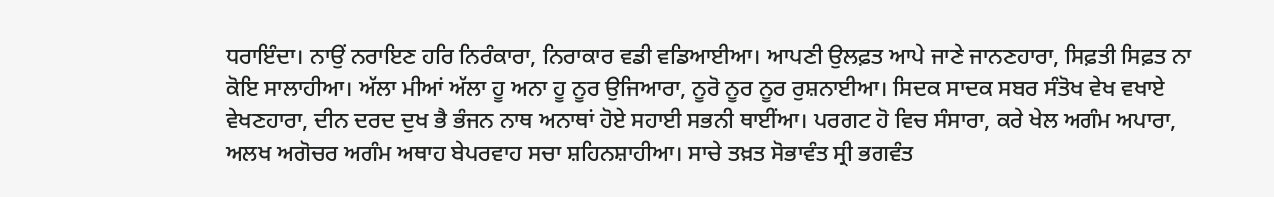ਧਰਾਇੰਦਾ। ਨਾਉਂ ਨਰਾਇਣ ਹਰਿ ਨਿਰੰਕਾਰਾ, ਨਿਰਾਕਾਰ ਵਡੀ ਵਡਿਆਈਆ। ਆਪਣੀ ਉਲਫ਼ਤ ਆਪੇ ਜਾਣੇ ਜਾਨਣਹਾਰਾ, ਸਿਫ਼ਤੀ ਸਿਫ਼ਤ ਨਾ ਕੋਇ ਸਾਲਾਹੀਆ। ਅੱਲਾ ਮੀਆਂ ਅੱਲਾ ਹੂ ਅਨਾ ਹੂ ਨੂਰ ਉਜਿਆਰਾ, ਨੂਰੋ ਨੂਰ ਨੂਰ ਰੁਸ਼ਨਾਈਆ। ਸਿਦਕ ਸਾਦਕ ਸਬਰ ਸੰਤੋਖ ਵੇਖ ਵਖਾਏ ਵੇਖਣਹਾਰਾ, ਦੀਨ ਦਰਦ ਦੁਖ ਭੈ ਭੰਜਨ ਨਾਥ ਅਨਾਥਾਂ ਹੋਏ ਸਹਾਈ ਸਭਨੀ ਥਾਈਂਆ। ਪਰਗਟ ਹੋ ਵਿਚ ਸੰਸਾਰਾ, ਕਰੇ ਖੇਲ ਅਗੰਮ ਅਪਾਰਾ, ਅਲਖ ਅਗੋਚਰ ਅਗੰਮ ਅਥਾਹ ਬੇਪਰਵਾਹ ਸਚਾ ਸ਼ਹਿਨਸ਼ਾਹੀਆ। ਸਾਚੇ ਤਖ਼ਤ ਸੋਭਾਵੰਤ ਸ੍ਰੀ ਭਗਵੰਤ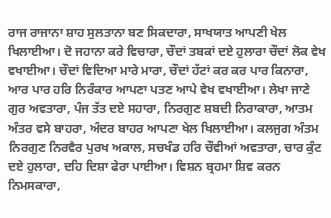ਰਾਜ ਰਾਜਾਨਾ ਸ਼ਾਹ ਸੁਲਤਾਨਾ ਬਣ ਸਿਕਦਾਰਾ, ਸਾਖਯਾਤ ਆਪਣੀ ਖੇਲ ਖਿਲਾਈਆ। ਦੋ ਜਹਾਨਾ ਕਰੇ ਵਿਚਾਰਾ, ਚੌਦਾਂ ਤਬਕਾਂ ਦਏ ਹੁਲਾਰਾ ਚੌਦਾਂ ਲੋਕ ਵੇਖ ਵਖਾਈਆ। ਚੌਦਾਂ ਵਿਦਿਆ ਮਾਰੇ ਮਾਰਾ, ਚੌਦਾਂ ਹੱਟਾਂ ਕਰ ਕਰ ਪਾਰ ਕਿਨਾਰਾ, ਆਰ ਪਾਰ ਹਰਿ ਨਿਰੰਕਾਰ ਆਪਣਾ ਪਤਣ ਆਪੇ ਵੇਖ ਵਖਾਈਆ। ਲੇਖਾ ਜਾਣੇ ਗੁਰ ਅਵਤਾਰਾ, ਪੰਜ ਤੱਤ ਦਏ ਸਹਾਰਾ, ਨਿਰਗੁਣ ਸ਼ਬਦੀ ਨਿਰਾਕਾਰਾ, ਆਤਮ ਅੰਤਰ ਵਸੇ ਬਾਹਰਾ, ਅੰਦਰ ਬਾਹਰ ਆਪਣਾ ਖੇਲ ਖਿਲਾਈਆ। ਕਲਜੁਗ ਅੰਤਮ ਨਿਰਗੁਣ ਨਿਰਵੈਰ ਪੁਰਖ ਅਕਾਲ, ਸਚਖੰਡ ਹਰਿ ਚੌਵੀਆਂ ਅਵਤਾਰਾ, ਚਾਰ ਕੁੰਟ ਦਏ ਹੁਲਾਰਾ, ਦਹਿ ਦਿਸ਼ਾ ਫੇਰਾ ਪਾਈਆ। ਵਿਸ਼ਨ ਬ੍ਰਹਮਾ ਸ਼ਿਵ ਕਰਨ ਨਿਮਸਕਾਰਾ,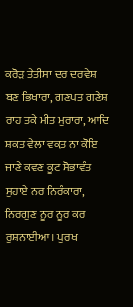ਕਰੋੜ ਤੇਤੀਸਾ ਦਰ ਦਰਵੇਸ਼ ਬਣ ਭਿਖਾਰਾ, ਗਣਪਤ ਗਣੇਸ਼ ਰਾਹ ਤਕੇ ਮੀਤ ਮੁਰਾਰਾ, ਆਦਿ ਸ਼ਕਤ ਵੇਲਾ ਵਕ਼ਤ ਨਾ ਕੋਇ ਜਾਣੇ ਕਵਣ ਕੂਟ ਸੋਭਾਵੰਤ ਸੁਹਾਏ ਨਰ ਨਿਰੰਕਾਰਾ, ਨਿਰਗੁਣ ਨੂਰ ਨੂਰ ਕਰ ਰੁਸ਼ਨਾਈਆ। ਪੁਰਖ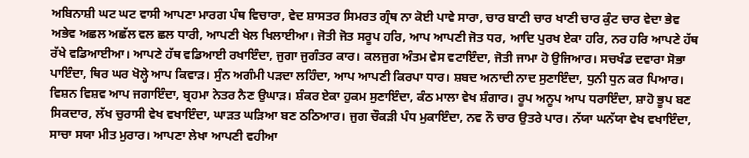ਅਬਿਨਾਸ਼ੀ ਘਟ ਘਟ ਵਾਸੀ ਆਪਣਾ ਮਾਰਗ ਪੰਥ ਵਿਚਾਰਾ, ਵੇਦ ਸ਼ਾਸਤਰ ਸਿਮਰਤ ਗ੍ਰੰਥ ਨਾ ਕੋਈ ਪਾਵੇ ਸਾਰਾ, ਚਾਰ ਬਾਣੀ ਚਾਰ ਖਾਣੀ ਚਾਰ ਕੁੰਟ ਚਾਰ ਵੇਦਾ ਭੇਵ ਅਭੇਵ ਅਛਲ ਅਛੱਲ ਵਲ ਛਲ ਧਾਰੀ, ਆਪਣੀ ਖੇਲ ਖਿਲਾਈਆ। ਜੋਤੀ ਜੋਤ ਸਰੂਪ ਹਰਿ, ਆਪ ਆਪਣੀ ਜੋਤ ਧਰ, ਆਦਿ ਪੁਰਖ ਏਕਾ ਹਰਿ, ਨਰ ਹਰਿ ਆਪਣੇ ਹੱਥ ਰੱਖੇ ਵਡਿਆਈਆ। ਆਪਣੇ ਹੱਥ ਵਡਿਆਈ ਰਖਾਇੰਦਾ, ਜੁਗਾ ਜੁਗੰਤਰ ਕਾਰ। ਕਲਜੁਗ ਅੰਤਮ ਵੇਸ ਵਟਾਇੰਦਾ, ਜੋਤੀ ਜਾਮਾ ਹੋ ਉਜਿਆਰ। ਸਚਖੰਡ ਦਵਾਰਾ ਸੋਭਾ ਪਾਇੰਦਾ, ਥਿਰ ਘਰ ਖੋਲ੍ਹੇ ਆਪ ਕਿਵਾੜ। ਸੁੰਨ ਅਗੰਮੀ ਪੜਦਾ ਲਹਿੰਦਾ, ਆਪ ਆਪਣੀ ਕਿਰਪਾ ਧਾਰ। ਸ਼ਬਦ ਅਨਾਦੀ ਨਾਦ ਸੁਣਾਇੰਦਾ, ਧੁਨੀ ਧੁਨ ਕਰ ਪਿਆਰ। ਵਿਸ਼ਨ ਵਿਸ਼ਵ ਆਪ ਜਗਾਇੰਦਾ, ਬ੍ਰਹਮਾ ਨੇਤਰ ਨੈਣ ਉਘਾੜ। ਸ਼ੰਕਰ ਏਕਾ ਹੁਕਮ ਸੁਣਾਇੰਦਾ, ਕੰਠ ਮਾਲਾ ਵੇਖ ਸ਼ੰਗਾਰ। ਰੂਪ ਅਨੂਪ ਆਪ ਧਰਾਇੰਦਾ, ਸ਼ਾਹੋ ਭੂਪ ਬਣ ਸਿਕਦਾਰ, ਲੱਖ ਚੁਰਾਸੀ ਵੇਖ ਵਖਾਇੰਦਾ, ਘਾੜਤ ਘੜਿਆ ਬਣ ਠਠਿਆਰ। ਜੁਗ ਚੌਕੜੀ ਪੰਧ ਮੁਕਾਇੰਦਾ, ਨਵ ਨੌ ਚਾਰ ਉਤਰੇ ਪਾਰ। ਨੱਯਾ ਘਨੱਯਾ ਵੇਖ ਵਖਾਇੰਦਾ, ਸਾਚਾ ਸਯਾ ਮੀਤ ਮੁਰਾਰ। ਆਪਣਾ ਲੇਖਾ ਆਪਣੀ ਵਹੀਆ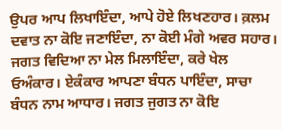ਉਪਰ ਆਪ ਲਿਖਾਇੰਦਾ, ਆਪੇ ਹੋਏ ਲਿਖਣਹਾਰ। ਕ਼ਲਮ ਦਵਾਤ ਨਾ ਕੋਇ ਜਣਾਇੰਦਾ, ਨਾ ਕੋਈ ਮੰਗੇ ਅਵਰ ਸਹਾਰ। ਜਗਤ ਵਿਦਿਆ ਨਾ ਮੇਲ ਮਿਲਾਇੰਦਾ, ਕਰੇ ਖੇਲ ਓਅੰਕਾਰ। ਏਕੰਕਾਰ ਆਪਣਾ ਬੰਧਨ ਪਾਇੰਦਾ, ਸਾਚਾ ਬੰਧਨ ਨਾਮ ਆਧਾਰ। ਜਗਤ ਜੁਗਤ ਨਾ ਕੋਇ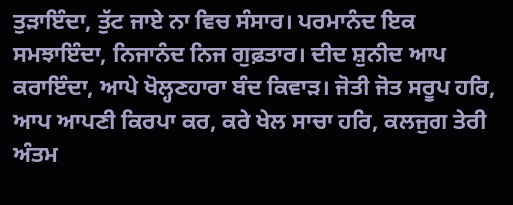ਤੁੜਾਇੰਦਾ, ਤੁੱਟ ਜਾਏ ਨਾ ਵਿਚ ਸੰਸਾਰ। ਪਰਮਾਨੰਦ ਇਕ ਸਮਝਾਇੰਦਾ, ਨਿਜਾਨੰਦ ਨਿਜ ਗੁਫ਼ਤਾਰ। ਦੀਦ ਸ਼ੁਨੀਦ ਆਪ ਕਰਾਇੰਦਾ, ਆਪੇ ਖੋਲ੍ਹਣਹਾਰਾ ਬੰਦ ਕਿਵਾੜ। ਜੋਤੀ ਜੋਤ ਸਰੂਪ ਹਰਿ, ਆਪ ਆਪਣੀ ਕਿਰਪਾ ਕਰ, ਕਰੇ ਖੇਲ ਸਾਚਾ ਹਰਿ, ਕਲਜੁਗ ਤੇਰੀ ਅੰਤਮ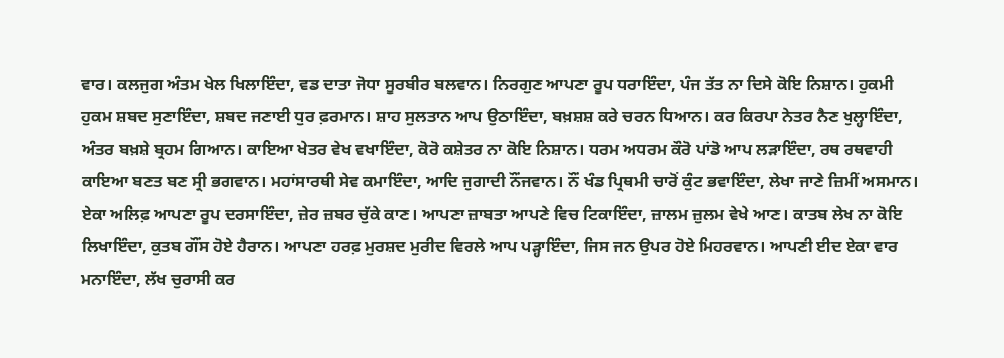ਵਾਰ। ਕਲਜੁਗ ਅੰਤਮ ਖੇਲ ਖਿਲਾਇੰਦਾ, ਵਡ ਦਾਤਾ ਜੋਧਾ ਸੂਰਬੀਰ ਬਲਵਾਨ। ਨਿਰਗੁਣ ਆਪਣਾ ਰੂਪ ਧਰਾਇੰਦਾ, ਪੰਜ ਤੱਤ ਨਾ ਦਿਸੇ ਕੋਇ ਨਿਸ਼ਾਨ। ਹੁਕਮੀ ਹੁਕਮ ਸ਼ਬਦ ਸੁਣਾਇੰਦਾ, ਸ਼ਬਦ ਜਣਾਈ ਧੁਰ ਫ਼ਰਮਾਨ। ਸ਼ਾਹ ਸੁਲਤਾਨ ਆਪ ਉਠਾਇੰਦਾ, ਬਖ਼ਸ਼ਸ਼ ਕਰੇ ਚਰਨ ਧਿਆਨ। ਕਰ ਕਿਰਪਾ ਨੇਤਰ ਨੈਣ ਖੁਲ੍ਹਾਇੰਦਾ, ਅੰਤਰ ਬਖ਼ਸ਼ੇ ਬ੍ਰਹਮ ਗਿਆਨ। ਕਾਇਆ ਖੇਤਰ ਵੇਖ ਵਖਾਇੰਦਾ, ਕੋਰੋ ਕਸ਼ੇਤਰ ਨਾ ਕੋਇ ਨਿਸ਼ਾਨ। ਧਰਮ ਅਧਰਮ ਕੌਰੋ ਪਾਂਡੋ ਆਪ ਲੜਾਇੰਦਾ, ਰਥ ਰਥਵਾਹੀ ਕਾਇਆ ਬਣਤ ਬਣ ਸ੍ਰੀ ਭਗਵਾਨ। ਮਹਾਂਸਾਰਥੀ ਸੇਵ ਕਮਾਇੰਦਾ, ਆਦਿ ਜੁਗਾਦੀ ਨੌਂਜਵਾਨ। ਨੌਂ ਖੰਡ ਪ੍ਰਿਥਮੀ ਚਾਰੋਂ ਕੁੰਟ ਭਵਾਇੰਦਾ, ਲੇਖਾ ਜਾਣੇ ਜ਼ਿਮੀਂ ਅਸਮਾਨ। ਏਕਾ ਅਲਿਫ਼ ਆਪਣਾ ਰੂਪ ਦਰਸਾਇੰਦਾ, ਜ਼ੇਰ ਜ਼ਬਰ ਚੁੱਕੇ ਕਾਣ। ਆਪਣਾ ਜ਼ਾਬਤਾ ਆਪਣੇ ਵਿਚ ਟਿਕਾਇੰਦਾ, ਜ਼ਾਲਮ ਜ਼ੁਲਮ ਵੇਖੇ ਆਣ। ਕਾਤਬ ਲੇਖ ਨਾ ਕੋਇ ਲਿਖਾਇੰਦਾ, ਕੁਤਬ ਗੌਂਸ ਹੋਏ ਹੈਰਾਨ। ਆਪਣਾ ਹਰਫ਼ ਮੁਰਸ਼ਦ ਮੁਰੀਦ ਵਿਰਲੇ ਆਪ ਪੜ੍ਹਾਇੰਦਾ, ਜਿਸ ਜਨ ਉਪਰ ਹੋਏ ਮਿਹਰਵਾਨ। ਆਪਣੀ ਈਦ ਏਕਾ ਵਾਰ ਮਨਾਇੰਦਾ, ਲੱਖ ਚੁਰਾਸੀ ਕਰ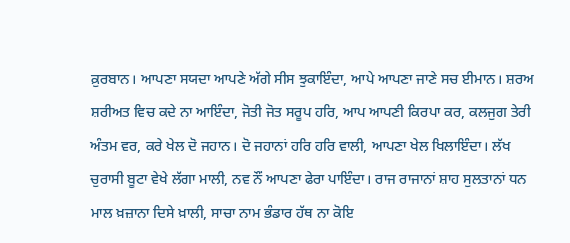ਕ਼ੁਰਬਾਨ। ਆਪਣਾ ਸਯਦਾ ਆਪਣੇ ਅੱਗੇ ਸੀਸ ਝੁਕਾਇੰਦਾ, ਆਪੇ ਆਪਣਾ ਜਾਣੇ ਸਚ ਈਮਾਨ। ਸ਼ਰਅ ਸ਼ਰੀਅਤ ਵਿਚ ਕਦੇ ਨਾ ਆਇੰਦਾ, ਜੋਤੀ ਜੋਤ ਸਰੂਪ ਹਰਿ, ਆਪ ਆਪਣੀ ਕਿਰਪਾ ਕਰ, ਕਲਜੁਗ ਤੇਰੀ ਅੰਤਮ ਵਰ, ਕਰੇ ਖੇਲ ਦੋ ਜਹਾਨ। ਦੋ ਜਹਾਨਾਂ ਹਰਿ ਹਰਿ ਵਾਲੀ, ਆਪਣਾ ਖੇਲ ਖਿਲਾਇੰਦਾ। ਲੱਖ ਚੁਰਾਸੀ ਬੂਟਾ ਵੇਖੇ ਲੱਗਾ ਮਾਲੀ, ਨਵ ਨੌਂ ਆਪਣਾ ਫੇਰਾ ਪਾਇੰਦਾ। ਰਾਜ ਰਾਜਾਨਾਂ ਸ਼ਾਹ ਸੁਲਤਾਨਾਂ ਧਨ ਮਾਲ ਖ਼ਜ਼ਾਨਾ ਦਿਸੇ ਖ਼ਾਲੀ, ਸਾਚਾ ਨਾਮ ਭੰਡਾਰ ਹੱਥ ਨਾ ਕੋਇ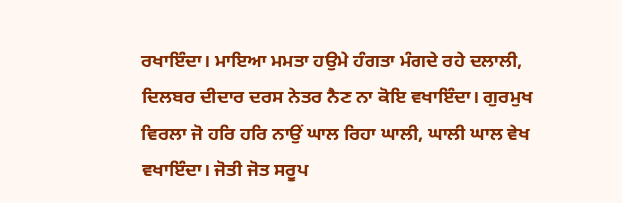ਰਖਾਇੰਦਾ। ਮਾਇਆ ਮਮਤਾ ਹਉਮੇ ਹੰਗਤਾ ਮੰਗਦੇ ਰਹੇ ਦਲਾਲੀ, ਦਿਲਬਰ ਦੀਦਾਰ ਦਰਸ ਨੇਤਰ ਨੈਣ ਨਾ ਕੋਇ ਵਖਾਇੰਦਾ। ਗੁਰਮੁਖ ਵਿਰਲਾ ਜੋ ਹਰਿ ਹਰਿ ਨਾਉਂ ਘਾਲ ਰਿਹਾ ਘਾਲੀ, ਘਾਲੀ ਘਾਲ ਵੇਖ ਵਖਾਇੰਦਾ। ਜੋਤੀ ਜੋਤ ਸਰੂਪ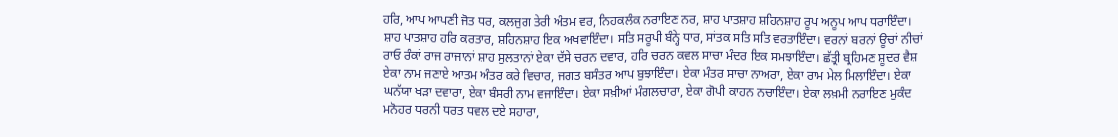ਹਰਿ, ਆਪ ਆਪਣੀ ਜੋਤ ਧਰ, ਕਲਜੁਗ ਤੇਰੀ ਅੰਤਮ ਵਰ, ਨਿਹਕਲੰਕ ਨਰਾਇਣ ਨਰ, ਸ਼ਾਹ ਪਾਤਸ਼ਾਹ ਸ਼ਹਿਨਸ਼ਾਹ ਰੂਪ ਅਨੂਪ ਆਪ ਧਰਾਇੰਦਾ। ਸ਼ਾਹ ਪਾਤਸ਼ਾਹ ਹਰਿ ਕਰਤਾਰ, ਸ਼ਹਿਨਸ਼ਾਹ ਇਕ ਅਖਵਾਇੰਦਾ। ਸਤਿ ਸਰੂਪੀ ਬੰਨ੍ਹੇ ਧਾਰ, ਸਾਂਤਕ ਸਤਿ ਸਤਿ ਵਰਤਾਇੰਦਾ। ਵਰਨਾਂ ਬਰਨਾਂ ਊਚਾਂ ਨੀਚਾਂ ਰਾਓ ਰੰਕਾਂ ਰਾਜ ਰਾਜਾਨਾਂ ਸ਼ਾਹ ਸੁਲਤਾਨਾਂ ਏਕਾ ਦੱਸੇ ਚਰਨ ਦਵਾਰ, ਹਰਿ ਚਰਨ ਕਵਲ ਸਾਚਾ ਮੰਦਰ ਇਕ ਸਮਝਾਇੰਦਾ। ਛੱਤ੍ਰੀ ਬ੍ਰਹਿਮਣ ਸ਼ੂਦਰ ਵੈਸ਼ ਏਕਾ ਨਾਮ ਜਣਾਏ ਆਤਮ ਅੰਤਰ ਕਰੇ ਵਿਚਾਰ, ਜਗਤ ਬਸੰਤਰ ਆਪ ਬੁਝਾਇੰਦਾ। ਏਕਾ ਮੰਤਰ ਸਾਚਾ ਨਾਅਰਾ, ਏਕਾ ਰਾਮ ਮੇਲ ਮਿਲਾਇੰਦਾ। ਏਕਾ ਘਨੱਯਾ ਖੜਾ ਦਵਾਰਾ, ਏਕਾ ਬੰਸਰੀ ਨਾਮ ਵਜਾਇੰਦਾ। ਏਕਾ ਸਖ਼ੀਆਂ ਮੰਗਲਚਾਰਾ, ਏਕਾ ਗੋਪੀ ਕਾਹਨ ਨਚਾਇੰਦਾ। ਏਕਾ ਲਖ਼ਮੀ ਨਰਾਇਣ ਮੁਕੰਦ ਮਨੋਹਰ ਧਰਨੀ ਧਰਤ ਧਵਲ ਦਏ ਸਹਾਰਾ,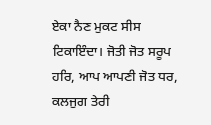ਏਕਾ ਨੈਣ ਮੁਕਟ ਸੀਸ ਟਿਕਾਇੰਦਾ। ਜੋਤੀ ਜੋਤ ਸਰੂਪ ਹਰਿ, ਆਪ ਆਪਣੀ ਜੋਤ ਧਰ, ਕਲਜੁਗ ਤੇਰੀ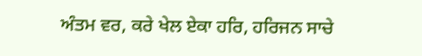ਅੰਤਮ ਵਰ, ਕਰੇ ਖੇਲ ਏਕਾ ਹਰਿ, ਹਰਿਜਨ ਸਾਚੇ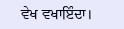ਵੇਖ ਵਖਾਇੰਦਾ।